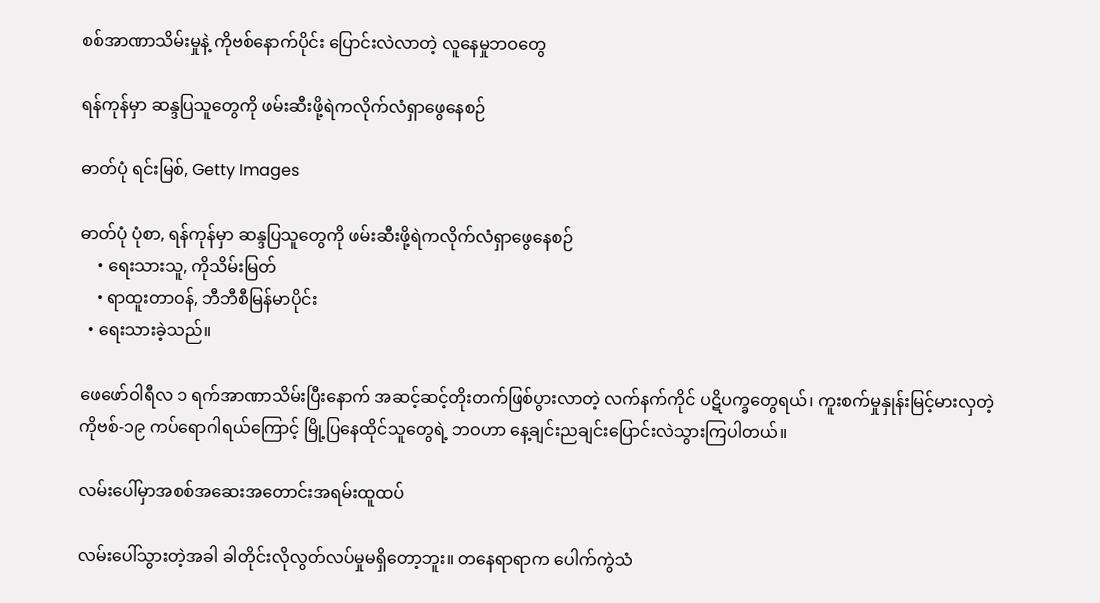စစ်အာဏာသိမ်းမှုနဲ့ ကိုဗစ်နောက်ပိုင်း ပြောင်းလဲလာတဲ့ လူနေမှုဘဝတွေ

ရန်ကုန်မှာ ဆန္ဒပြသူတွေကို ဖမ်းဆီးဖို့ရဲကလိုက်လံရှာဖွေနေစဉ်

ဓာတ်ပုံ ရင်းမြစ်, Getty Images

ဓာတ်ပုံ ပုံစာ, ရန်ကုန်မှာ ဆန္ဒပြသူတွေကို ဖမ်းဆီးဖို့ရဲကလိုက်လံရှာဖွေနေစဉ်
    • ရေးသားသူ, ကိုသိမ်းမြတ်
    • ရာထူးတာဝန်, ဘီဘီစီမြန်မာပိုင်း
  • ရေးသားခဲ့သည်။

ဖေဖော်ဝါရီလ ၁ ရက်အာဏာသိမ်းပြီးနောက် အဆင့်ဆင့်တိုးတက်ဖြစ်ပွားလာတဲ့ လက်နက်ကိုင် ပဋိပက္ခတွေရယ်၊ ကူးစက်မှုနှုန်းမြင့်မားလှတဲ့ ကိုဗစ်-၁၉ ကပ်ရောဂါရယ်ကြောင့် မြို့ပြနေထိုင်သူတွေရဲ့ ဘဝဟာ နေ့ချင်းညချင်းပြောင်းလဲသွားကြပါတယ်။

လမ်းပေါ်မှာအစစ်အဆေးအတောင်းအရမ်းထူထပ်

လမ်းပေါ်သွားတဲ့အခါ ခါတိုင်းလိုလွတ်လပ်မှုမရှိတော့ဘူး။ တနေရာရာက ပေါက်ကွဲသံ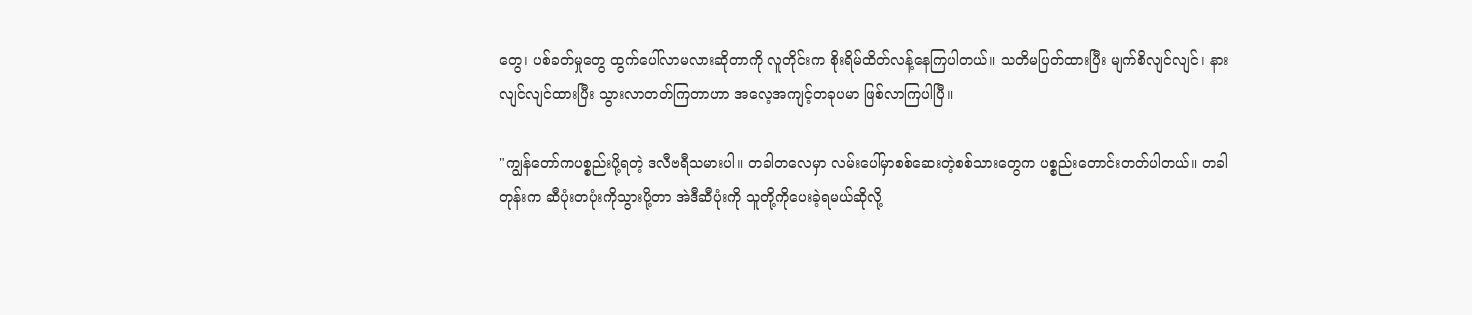တွေ၊ ပစ်ခတ်မှုတွေ ထွက်ပေါ်လာမလားဆိုတာကို လူတိုင်းက စိုးရိမ်ထိတ်လန့်နေကြပါတယ်။ သတိမပြတ်ထားပြီး မျက်စိလျင်လျင်၊ နားလျင်လျင်ထားပြီး သွားလာတတ်ကြတာဟာ အလေ့အကျင့်တခုပမာ ဖြစ်လာကြပါပြီ။

"ကျွန်တော်ကပစ္စည်းပို့ရတဲ့ ဒလီဗရီသမားပါ။ တခါတလေမှာ လမ်းပေါ်မှာစစ်ဆေးတဲ့စစ်သားတွေက ပစ္စည်းတောင်းတတ်ပါတယ်။ တခါတုန်းက ဆီပုံးတပုံးကိုသွားပို့တာ အဲဒီဆီပုံးကို သူတို့ကိုပေးခဲ့ရမယ်ဆိုလို့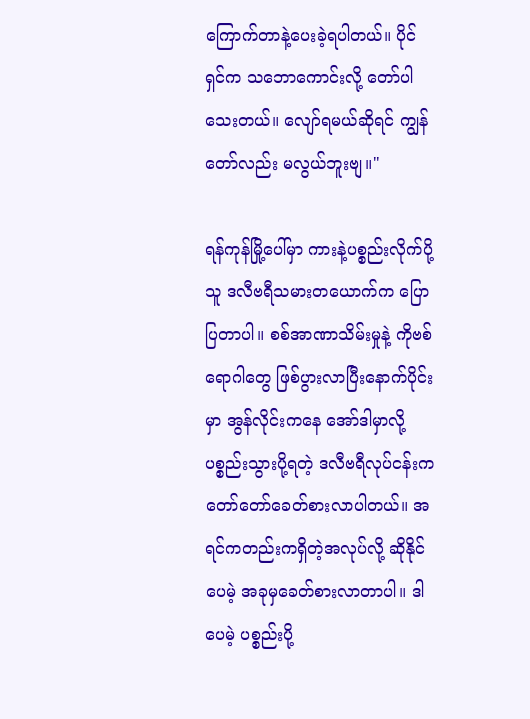ကြောက်တာနဲ့ပေးခဲ့ရပါတယ်။ ပိုင်ရှင်က သဘောကောင်းလို့ တော်ပါသေးတယ်။ လျော်ရမယ်ဆိုရင် ကျွန်တော်လည်း မလွယ်ဘူးဗျ။"

ရန်ကုန်မြို့ပေါ်မှာ ကားနဲ့ပစ္စည်းလိုက်ပို့သူ ဒလီဗရီသမားတယောက်က ပြောပြတာပါ။ စစ်အာဏာသိမ်းမှုနဲ့ ကိုဗစ်ရောဂါတွေ ဖြစ်ပွားလာပြီးနောက်ပိုင်းမှာ အွန်လိုင်းကနေ အော်ဒါမှာလို့ ပစ္စည်းသွားပို့ရတဲ့ ဒလီဗရီလုပ်ငန်းက တော်တော်ခေတ်စားလာပါတယ်။ အရင်ကတည်းကရှိတဲ့အလုပ်လို့ ဆိုနိုင်ပေမဲ့ အခုမှခေတ်စားလာတာပါ။ ဒါပေမဲ့ ပစ္စည်းပို့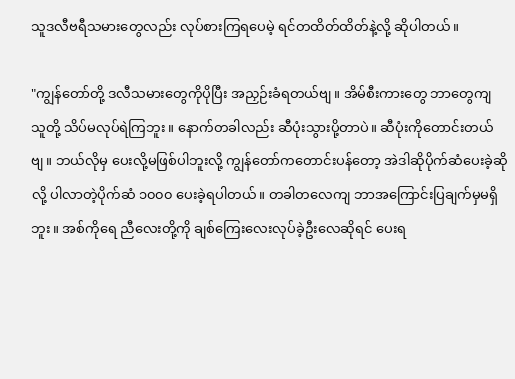သူဒလီဗရီသမားတွေလည်း လုပ်စားကြရပေမဲ့ ရင်တထိတ်ထိတ်နဲ့လို့ ဆိုပါတယ်။

"ကျွန်တော်တို့ ဒလီသမားတွေကိုပိုပြီး အညှဉ်းခံရတယ်ဗျ။ အိမ်စီးကားတွေ ဘာတွေကျ သူတို့ သိပ်မလုပ်ရဲကြဘူး။ နောက်တခါလည်း ဆီပုံးသွားပို့တာပဲ။ ဆီပုံးကိုတောင်းတယ်ဗျ။ ဘယ်လိုမှ ပေးလို့မဖြစ်ပါဘူးလို့ ကျွန်တော်ကတောင်းပန်တော့ အဲဒါဆိုပိုက်ဆံပေးခဲ့ဆိုလို့ ပါလာတဲ့ပိုက်ဆံ ၁၀၀၀ ပေးခဲ့ရပါတယ်။ တခါတလေကျ ဘာအကြောင်းပြချက်မှမရှိဘူး။ အစ်ကိုရေ ညီလေးတို့ကို ချစ်ကြေးလေးလုပ်ခဲ့ဦးလေဆိုရင် ပေးရ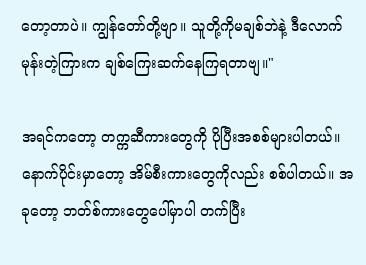တော့တာပဲ။ ကျွန်တော်တို့ဗျာ။ သူတို့ကိုမချစ်ဘဲနဲ့ ဒီလောက်မုန်းတဲ့ကြားက ချစ်ကြေးဆက်နေကြရတာဗျ။"

အရင်ကတော့ တက္ကဆီကားတွေကို ပိုပြီးအစစ်များပါတယ်။ နောက်ပိုင်းမှာတော့ အိမ်စီးကားတွေကိုလည်း စစ်ပါတယ်။ အခုတော့ ဘတ်စ်ကားတွေပေါ်မှာပါ တက်ပြီး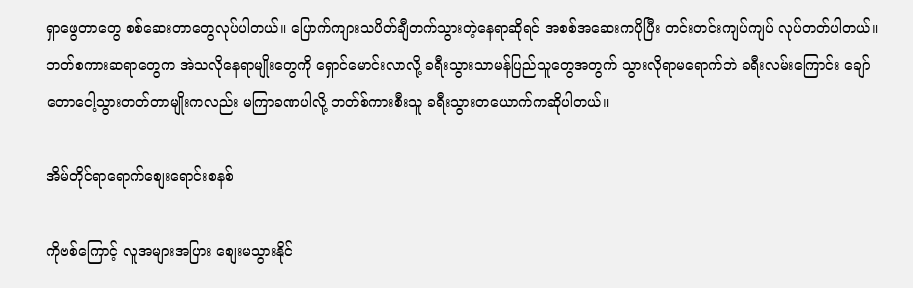ရှာဖွေတာတွေ စစ်ဆေးတာတွေလုပ်ပါတယ်။ ပြောက်ကျားသပိတ်ချီတက်သွားတဲ့နေရာဆိုရင် အစစ်အဆေးကပိုပြီး တင်းတင်းကျပ်ကျပ် လုပ်တတ်ပါတယ်။ ဘတ်စကားဆရာတွေက အဲသလိုနေရာမျိုးတွေကို ရှောင်မောင်းလာလို့ ခရီးသွားသာမန်ပြည်သူတွေအတွက် သွားလိုရာမရောက်ဘဲ ခရီးလမ်းကြောင်း ချော်တောငေါ့သွားတတ်တာမျိုးကလည်း မကြာခဏပါလို့ ဘတ်စ်ကားစီးသူ ခရီးသွားတယောက်ကဆိုပါတယ်။

အိမ်တိုင်ရာရောက်စျေးရောင်းစနစ်

ကိုဗစ်ကြောင့် လူအများအပြား စျေးမသွားနိုင်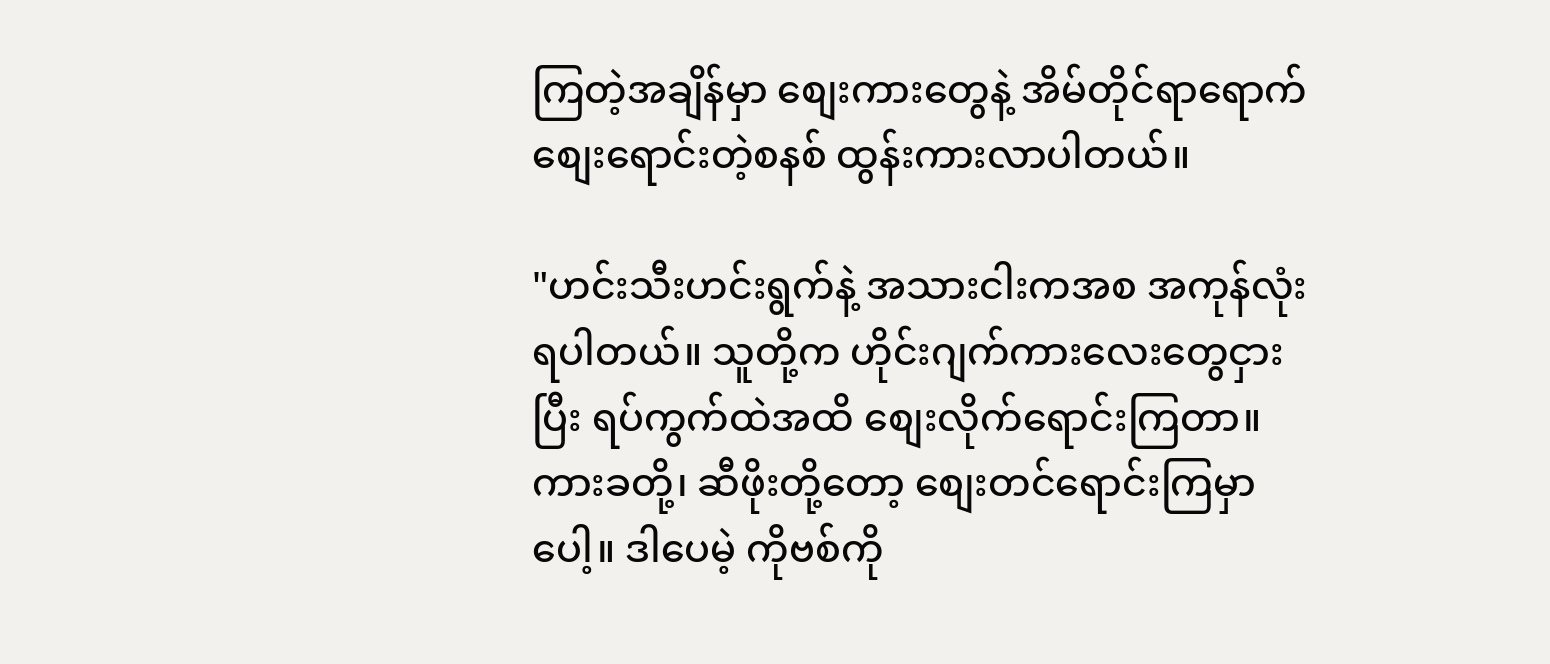ကြတဲ့အချိန်မှာ စျေးကားတွေနဲ့ အိမ်တိုင်ရာရောက် စျေးရောင်းတဲ့စနစ် ထွန်းကားလာပါတယ်။

"ဟင်းသီးဟင်းရွက်နဲ့ အသားငါးကအစ အကုန်လုံးရပါတယ်။ သူတို့က ဟိုင်းဂျက်ကားလေးတွေငှားပြီး ရပ်ကွက်ထဲအထိ စျေးလိုက်ရောင်းကြတာ။ ကားခတို့၊ ဆီဖိုးတို့တော့ စျေးတင်ရောင်းကြမှာပေါ့။ ဒါပေမဲ့ ကိုဗစ်ကို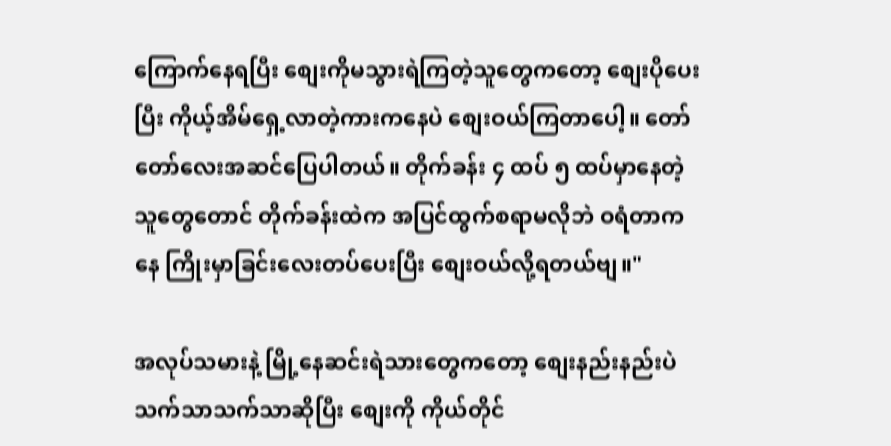ကြောက်နေရပြီး စျေးကိုမသွားရဲကြတဲ့သူတွေကတော့ စျေးပိုပေးပြီး ကိုယ့်အိမ်ရှေ့လာတဲ့ကားကနေပဲ စျေးဝယ်ကြတာပေါ့။ တော်တော်လေးအဆင်ပြေပါတယ်။ တိုက်ခန်း ၄ ထပ် ၅ ထပ်မှာနေတဲ့သူတွေတောင် တိုက်ခန်းထဲက အပြင်ထွက်စရာမလိုဘဲ ဝရံတာကနေ ကြိုးမှာခြင်းလေးတပ်ပေးပြီး စျေးဝယ်လို့ရတယ်ဗျ။"

အလုပ်သမားနဲ့ မြို့နေဆင်းရဲသားတွေကတော့ စျေးနည်းနည်းပဲ သက်သာသက်သာဆိုပြီး စျေးကို ကိုယ်တိုင်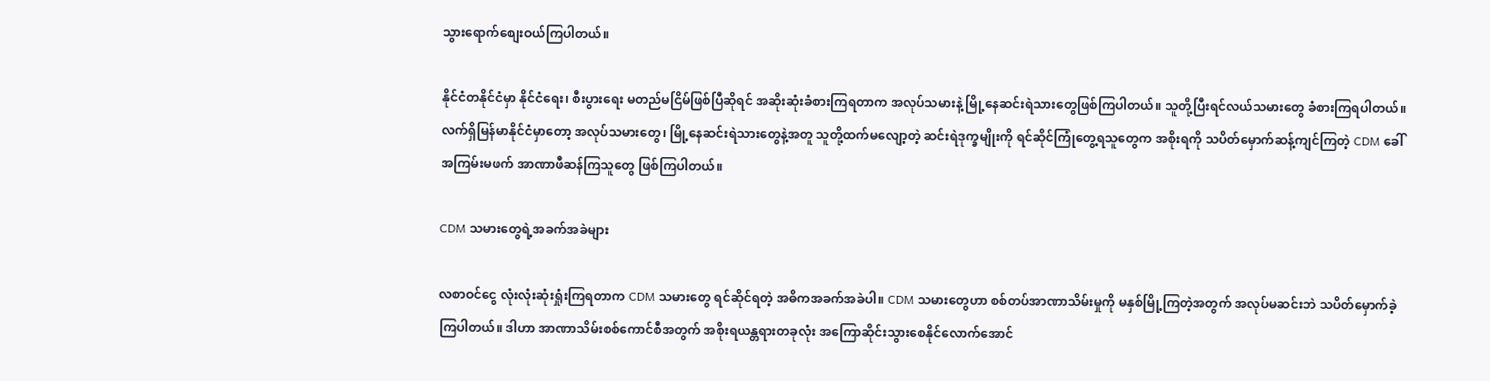သွားရောက်စျေးဝယ်ကြပါတယ်။

နိုင်ငံတနိုင်ငံမှာ နိုင်ငံရေး၊ စီးပွားရေး မတည်မငြိမ်ဖြစ်ပြီဆိုရင် အဆိုးဆုံးခံစားကြရတာက အလုပ်သမားနဲ့ မြို့နေဆင်းရဲသားတွေဖြစ်ကြပါတယ်။ သူတို့ပြီးရင်လယ်သမားတွေ ခံစားကြရပါတယ်။ လက်ရှိမြန်မာနိုင်ငံမှာတော့ အလုပ်သမားတွေ၊ မြို့နေဆင်းရဲသားတွေနဲ့အတူ သူတို့ထက်မလျော့တဲ့ ဆင်းရဲဒုက္ခမျိုးကို ရင်ဆိုင်ကြုံတွေ့ရသူတွေက အစိုးရကို သပိတ်မှောက်ဆန့်ကျင်ကြတဲ့ CDM ခေါ် အကြမ်းမဖက် အာဏာဖီဆန်ကြသူတွေ ဖြစ်ကြပါတယ်။

CDM သမားတွေရဲ့အခက်အခဲများ

လစာဝင်ငွေ လုံးလုံးဆုံးရှုံးကြရတာက CDM သမားတွေ ရင်ဆိုင်ရတဲ့ အဓိကအခက်အခဲပါ။ CDM သမားတွေဟာ စစ်တပ်အာဏာသိမ်းမှုကို မနှစ်မြို့ကြတဲ့အတွက် အလုပ်မဆင်းဘဲ သပိတ်မှောက်ခဲ့ကြပါတယ်။ ဒါဟာ အာဏာသိမ်းစစ်ကောင်စီအတွက် အစိုးရယန္တရားတခုလုံး အကြောဆိုင်းသွားစေနိုင်လောက်အောင်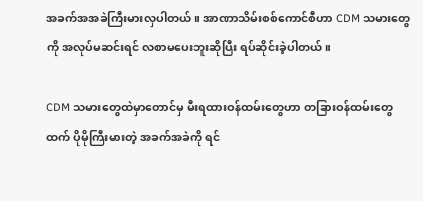အခက်အအခဲကြီးမားလှပါတယ်။ အာဏာသိမ်းစစ်ကောင်စီဟာ CDM သမားတွေကို အလုပ်မဆင်းရင် လစာမပေးဘူးဆိုပြီး ရပ်ဆိုင်းခဲ့ပါတယ်။

CDM သမားတွေထဲမှာတောင်မှ မီးရထားဝန်ထမ်းတွေဟာ တခြားဝန်ထမ်းတွေထက် ပိုမိုကြီးမားတဲ့ အခက်အခဲကို ရင်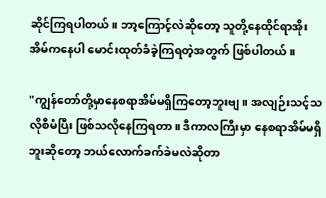ဆိုင်ကြရပါတယ်။ ဘာ့ကြောင့်လဲဆိုတော့ သူတို့နေထိုင်ရာအိုးအိမ်ကနေပါ မောင်းထုတ်ခံခဲ့ကြရတဲ့အတွက် ဖြစ်ပါတယ်။

"ကျွန်တော်တို့မှာနေစရာအိမ်မရှိကြတော့ဘူးဗျ။ အလျဉ်းသင့်သလိုစီမံပြီး ဖြစ်သလိုနေကြရတာ။ ဒီကာလကြီးမှာ နေစရာအိမ်မရှိဘူးဆိုတော့ ဘယ်လောက်ခက်ခဲမလဲဆိုတာ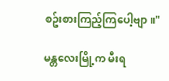စဥ်းစားကြည့်ကြပေါ့ဗျာ။"

မန္တလေးမြို့က မီးရ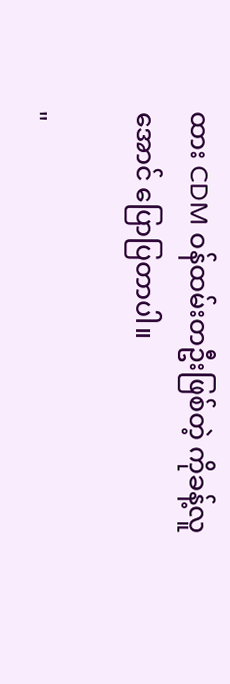ထား CDM ဝန်ထမ်းတဦးဖြစ်တဲ့ ကိုခန့်လူအောင် ပြောပြတာပါ။

"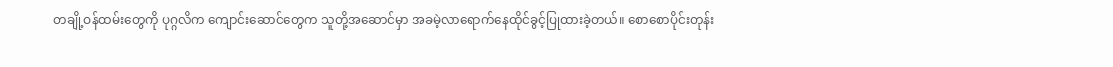တချို့ဝန်ထမ်းတွေကို ပုဂ္ဂလိက ကျောင်းဆောင်တွေက သူတို့အဆောင်မှာ အခမဲ့လာရောက်နေထိုင်ခွင့်ပြုထားခဲ့တယ်။ စောစောပိုင်းတုန်း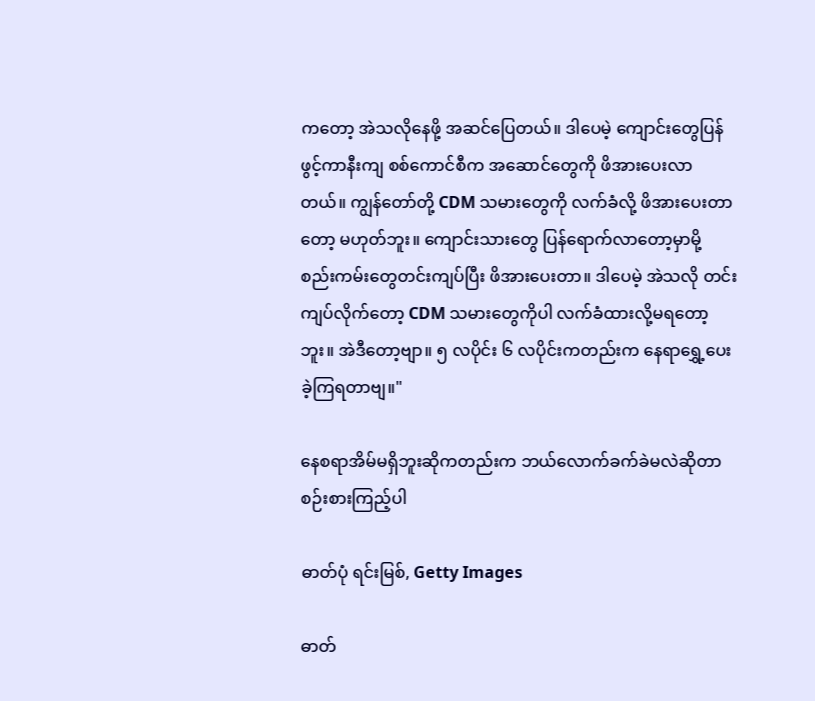ကတော့ အဲသလိုနေဖို့ အဆင်ပြေတယ်။ ဒါပေမဲ့ ကျောင်းတွေပြန်ဖွင့်ကာနီးကျ စစ်ကောင်စီက အဆောင်တွေကို ဖိအားပေးလာတယ်။ ကျွန်တော်တို့ CDM သမားတွေကို လက်ခံလို့ ဖိအားပေးတာတော့ မဟုတ်ဘူး။ ကျောင်းသားတွေ ပြန်ရောက်လာတော့မှာမို့ စည်းကမ်းတွေတင်းကျပ်ပြီး ဖိအားပေးတာ။ ဒါပေမဲ့ အဲသလို တင်းကျပ်လိုက်တော့ CDM သမားတွေကိုပါ လက်ခံထားလို့မရတော့ဘူး။ အဲဒီတော့ဗျာ။ ၅ လပိုင်း ၆ လပိုင်းကတည်းက နေရာရွှေ့ပေးခဲ့ကြရတာဗျ။"

နေစရာအိမ်မရှိဘူးဆိုကတည်းက ဘယ်လောက်ခက်ခဲမလဲဆိုတာ စဉ်းစားကြည့်ပါ

ဓာတ်ပုံ ရင်းမြစ်, Getty Images

ဓာတ်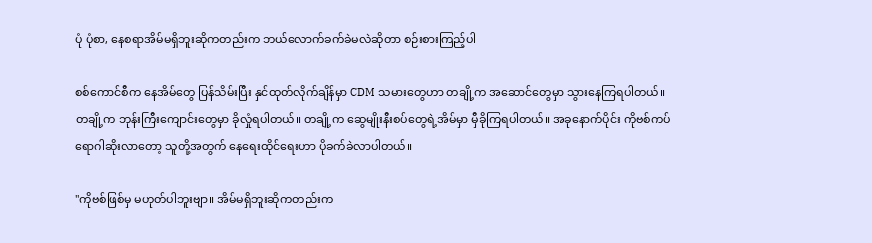ပုံ ပုံစာ, နေစရာအိမ်မရှိဘူးဆိုကတည်းက ဘယ်လောက်ခက်ခဲမလဲဆိုတာ စဉ်းစားကြည့်ပါ

စစ်ကောင်စီက နေအိမ်တွေ ပြန်သိမ်းပြီး နှင်ထုတ်လိုက်ချိန်မှာ CDM သမားတွေဟာ တချို့က အဆောင်တွေမှာ သွားနေကြရပါတယ်။ တချို့က ဘုန်းကြီးကျောင်းတွေမှာ ခိုလှုံရပါတယ်။ တချို့က ဆွေမျိုးနီးစပ်တွေရဲ့အိမ်မှာ မှီခိုကြရပါတယ်။ အခုနောက်ပိုင်း ကိုဗစ်ကပ်ရောဂါဆိုးလာတော့ သူတို့အတွက် နေရေးထိုင်ရေးဟာ ပိုခက်ခဲလာပါတယ်။

"ကိုဗစ်ဖြစ်မှ မဟုတ်ပါဘူးဗျာ။ အိမ်မရှိဘူးဆိုကတည်းက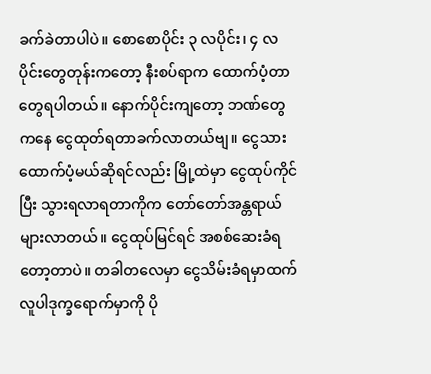ခက်ခဲတာပါပဲ။ စောစောပိုင်း ၃ လပိုင်း၊ ၄ လပိုင်းတွေတုန်းကတော့ နီးစပ်ရာက ထောက်ပံ့တာတွေရပါတယ်။ နောက်ပိုင်းကျတော့ ဘဏ်တွေကနေ ငွေထုတ်ရတာခက်လာတယ်ဗျ။ ငွေသားထောက်ပံ့မယ်ဆိုရင်လည်း မြို့ထဲမှာ ငွေထုပ်ကိုင်ပြီး သွားရလာရတာကိုက တော်တော်အန္တရာယ်များလာတယ်။ ငွေထုပ်မြင်ရင် အစစ်ဆေးခံရတော့တာပဲ။ တခါတလေမှာ ငွေသိမ်းခံရမှာထက် လူပါဒုက္ခရောက်မှာကို ပို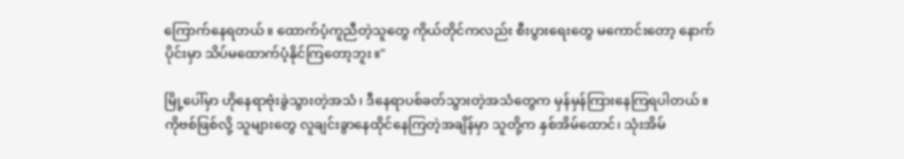ကြောက်နေရတယ်။ ထောက်ပံ့ကူညီတဲ့သူတွေ ကိုယ်တိုင်ကလည်း စီးပွားရေးတွေ မကောင်းတော့ နောက်ပိုင်းမှာ သိပ်မထောက်ပံ့နိုင်ကြတော့ဘူး။"

မြို့ပေါ်မှာ ဟိုနေရာဗုံးခွဲသွားတဲ့အသံ၊ ဒီနေရာပစ်ခတ်သွားတဲ့အသံတွေက မှန်မှန်ကြားနေကြရပါတယ်။ ကိုဗစ်ဖြစ်လို့ သူများတွေ လူချင်းခွာနေထိုင်နေကြတဲ့အချိန်မှာ သူတို့က နှစ်အိမ်ထောင်၊ သုံးအိမ်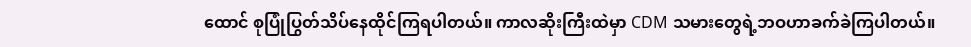ထောင် စုပြုံပြွတ်သိပ်နေထိုင်ကြရပါတယ်။ ကာလဆိုးကြီးထဲမှာ CDM သမားတွေရဲ့ဘဝဟာခက်ခဲကြပါတယ်။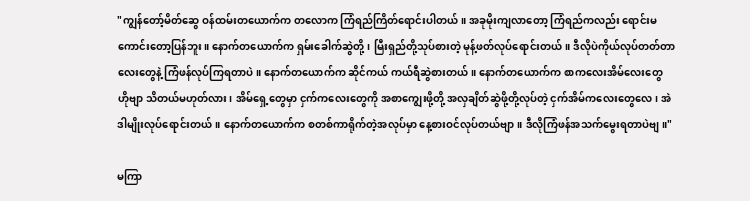"ကျွန်တော့်မိတ်ဆွေ ဝန်ထမ်းတယောက်က တလောက ကြံရည်ကြိတ်ရောင်းပါတယ်။ အခုမိုးကျလာတော့ ကြံရည်ကလည်း ရောင်းမကောင်းတော့ပြန်ဘူး။ နောက်တယောက်က ရှမ်းခေါက်ဆွဲတို့၊ မြီးရှည်တို့သုပ်စားတဲ့ မုန့်ဖတ်လုပ်ရောင်းတယ်။ ဒီလိုပဲကိုယ်လုပ်တတ်တာလေးတွေနဲ့ ကြံဖန်လုပ်ကြရတာပဲ။ နောက်တယောက်က ဆိုင်ကယ် ကယ်ရီဆွဲစားတယ်။ နောက်တယောက်က စာကလေးအိမ်လေးတွေ ဟိုဗျာ သိတယ်မဟုတ်လား၊ အိမ်ရှေ့တွေမှာ ငှက်ကလေးတွေကို အစာကျွေးဖို့တို့ အလှချိတ်ဆွဲဖို့တို့လုပ်တဲ့ ငှက်အိမ်ကလေးတွေလေ၊ အဲဒါမျိုးလုပ်ရောင်းတယ်။ နောက်တယောက်က စတစ်ကာရိုက်တဲ့အလုပ်မှာ နေ့စားဝင်လုပ်တယ်ဗျာ။ ဒီလိုကြံဖန်အသက်မွေးရတာပဲဗျ။"

မကြာ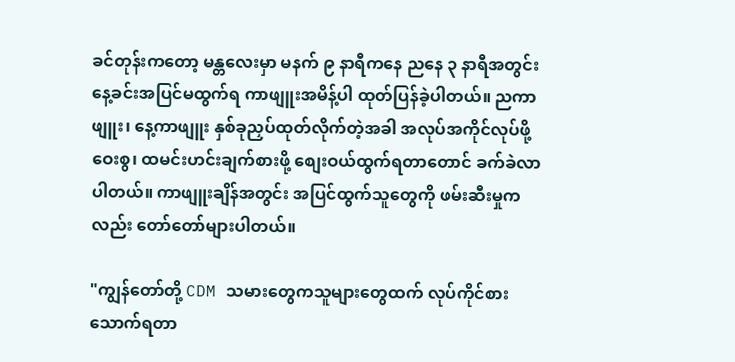ခင်တုန်းကတော့ မန္တလေးမှာ မနက် ၉ နာရီကနေ ညနေ ၃ နာရီအတွင်း နေ့ခင်းအပြင်မထွက်ရ ကာဖျူးအမိန့်ပါ ထုတ်ပြန်ခဲ့ပါတယ်။ ညကာဖျူး၊ နေ့ကာဖျူး နှစ်ခုညှပ်ထုတ်လိုက်တဲ့အခါ အလုပ်အကိုင်လုပ်ဖို့ဝေးစွ၊ ထမင်းဟင်းချက်စားဖို့ စျေးဝယ်ထွက်ရတာတောင် ခက်ခဲလာပါတယ်။ ကာဖျူးချိန်အတွင်း အပြင်ထွက်သူတွေကို ဖမ်းဆီးမှုကလည်း တော်တော်များပါတယ်။

"ကျွန်တော်တို့ CDM သမားတွေကသူများတွေထက် လုပ်ကိုင်စားသောက်ရတာ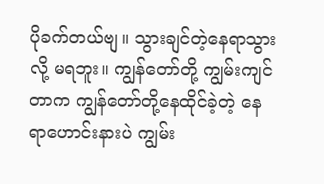ပိုခက်တယ်ဗျ။ သွားချင်တဲ့နေရာသွားလို့ မရဘူး။ ကျွန်တော်တို့ ကျွမ်းကျင်တာက ကျွန်တော်တို့နေထိုင်ခဲ့တဲ့ နေရာဟောင်းနားပဲ ကျွမ်း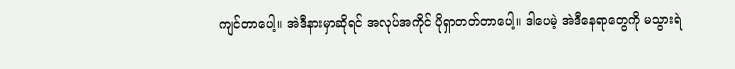ကျင်တာပေါ့။ အဲဒီနားမှာဆိုရင် အလုပ်အကိုင် ပိုရှာတတ်တာပေါ့။ ဒါပေမဲ့ အဲဒီနေရာတွေကို မသွားရဲ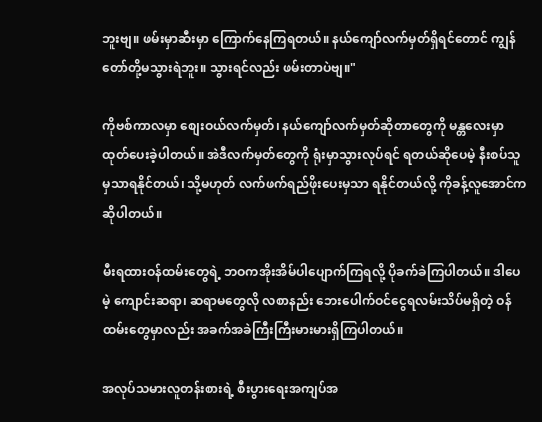ဘူးဗျ။ ဖမ်းမှာဆီးမှာ ကြောက်နေကြရတယ်။ နယ်ကျော်လက်မှတ်ရှိရင်တောင် ကျွန်တော်တို့မသွားရဲဘူး။ သွားရင်လည်း ဖမ်းတာပဲဗျ။"

ကိုဗစ်ကာလမှာ စျေးဝယ်လက်မှတ်၊ နယ်ကျော်လက်မှတ်ဆိုတာတွေကို မန္တလေးမှာ ထုတ်ပေးခဲ့ပါတယ်။ အဲဒီလက်မှတ်တွေကို ရုံးမှာသွားလုပ်ရင် ရတယ်ဆိုပေမဲ့ နီးစပ်သူမှသာရနိုင်တယ်၊ သို့မဟုတ် လက်ဖက်ရည်ဖိုးပေးမှသာ ရနိုင်တယ်လို့ ကိုခန့်လူအောင်က ဆိုပါတယ်။

မီးရထားဝန်ထမ်းတွေရဲ့ ဘဝကအိုးအိမ်ပါပျောက်ကြရလို့ ပိုခက်ခဲကြပါတယ်။ ဒါပေမဲ့ ကျောင်းဆရာ၊ ဆရာမတွေလို လစာနည်း ဘေးပေါက်ဝင်ငွေရလမ်းသိပ်မရှိတဲ့ ဝန်ထမ်းတွေမှာလည်း အခက်အခဲကြီးကြီးမားမားရှိကြပါတယ်။

အလုပ်သမားလူတန်းစားရဲ့ စီးပွားရေးအကျပ်အ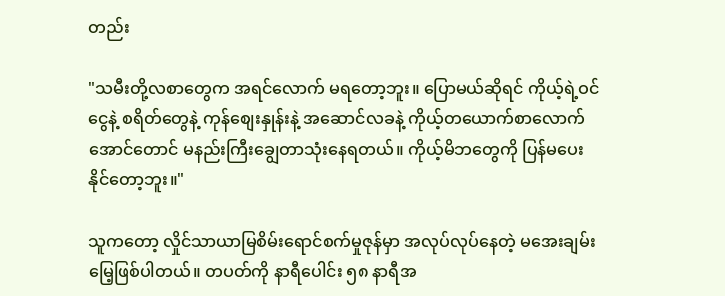တည်း

"သမီးတို့လစာတွေက အရင်လောက် မရတော့ဘူး။ ပြောမယ်ဆိုရင် ကိုယ့်ရဲ့ဝင်ငွေနဲ့ စရိတ်တွေနဲ့ ကုန်စျေးနှုန်းနဲ့ အဆောင်လခနဲ့ ကိုယ့်တယောက်စာလောက်အောင်တောင် မနည်းကြီးချွေတာသုံးနေရတယ်။ ကိုယ့်မိဘတွေကို ပြန်မပေးနိုင်တော့ဘူး။"

သူကတော့ လှိုင်သာယာမြစိမ်းရောင်စက်မှုဇုန်မှာ အလုပ်လုပ်နေတဲ့ မအေးချမ်းမြေ့ဖြစ်ပါတယ်။ တပတ်ကို နာရီပေါင်း ၅၈ နာရီအ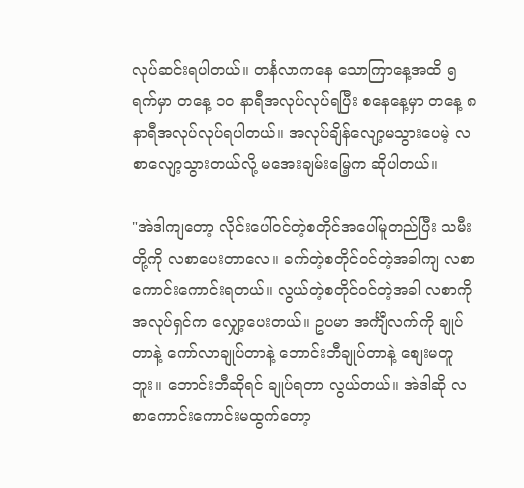လုပ်ဆင်းရပါတယ်။ တင်္နလာကနေ သောကြာနေ့အထိ ၅ ရက်မှာ တနေ့ ၁၀ နာရီအလုပ်လုပ်ရပြီး စနေနေ့မှာ တနေ့ ၈ နာရီအလုပ်လုပ်ရပါတယ်။ အလုပ်ချိန်လျော့မသွားပေမဲ့ လစာလျော့သွားတယ်လို့ မအေးချမ်းမြေ့က ဆိုပါတယ်။

"အဲဒါကျတော့ လိုင်းပေါ်ဝင်တဲ့စတိုင်အပေါ်မူတည်ပြီး သမီးတို့ကို လစာပေးတာလေ။ ခက်တဲ့စတိုင်ဝင်တဲ့အခါကျ လစာကောင်းကောင်းရတယ်။ လွယ်တဲ့စတိုင်ဝင်တဲ့အခါ လစာကို အလုပ်ရှင်က လျှော့ပေးတယ်။ ဥပမာ အင်္ကျီလက်ကို ချုပ်တာနဲ့ ကော်လာချုပ်တာနဲ့ ဘောင်းဘီချုပ်တာနဲ့ စျေးမတူဘူး။ ဘောင်းဘီဆိုရင် ချုပ်ရတာ လွယ်တယ်။ အဲဒါဆို လစာကောင်းကောင်းမထွက်တော့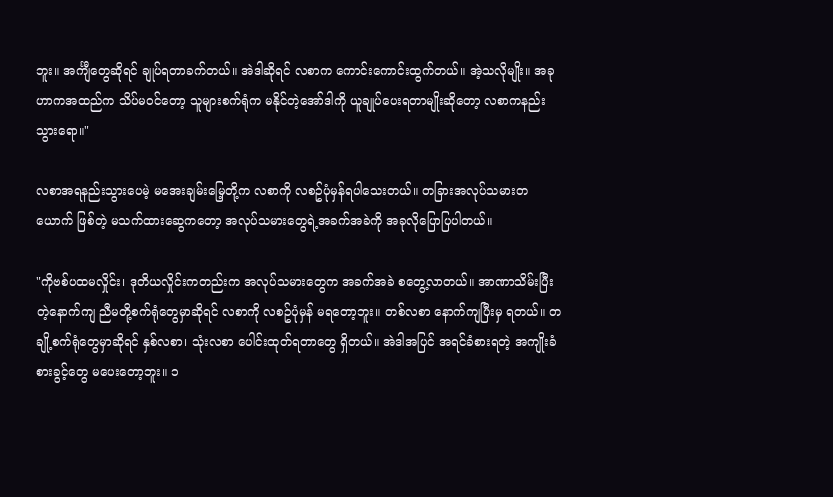ဘူး။ အင်္ကျီတွေဆိုရင် ချုပ်ရတာခက်တယ်။ အဲဒါဆိုရင် လစာက ကောင်းကောင်းထွက်တယ်။ အဲ့သလိုမျိုး။ အခုဟာကအထည်က သိပ်မဝင်တော့ သူများစက်ရုံက မနိုင်တဲ့အော်ဒါကို ယူချုပ်ပေးရတာမျိုးဆိုတော့ လစာကနည်းသွားရော။"

လစာအရနည်းသွားပေမဲ့ မအေးချမ်းမြေ့တို့က လစာကို လစဥ်ပုံမှန်ရပါသေးတယ်။ တခြားအလုပ်သမားတယောက် ဖြစ်တဲ့ မသက်ထားဆွေကတော့ အလုပ်သမားတွေရဲ့အခက်အခဲကို အခုလိုပြောပြပါတယ်။

"ကိုဗစ်ပထမလှိုင်း၊ ဒုတိယလှိုင်းကတည်းက အလုပ်သမားတွေက အခက်အခဲ စတွေ့လာတယ်။ အာဏာသိမ်းပြီးတဲ့နောက်ကျ ညီမတို့စက်ရုံတွေမှာဆိုရင် လစာကို လစဥ်ပုံမှန် မရတော့ဘူး။ တစ်လစာ နောက်ကျပြီးမှ ရတယ်။ တချို့စက်ရုံတွေမှာဆိုရင် နှစ်လစာ၊ သုံးလစာ ပေါင်းထုတ်ရတာတွေ ရှိတယ်။ အဲဒါအပြင် အရင်ခံစားရတဲ့ အကျိုးခံစားခွင့်တွေ မပေးတော့ဘူး။ ၁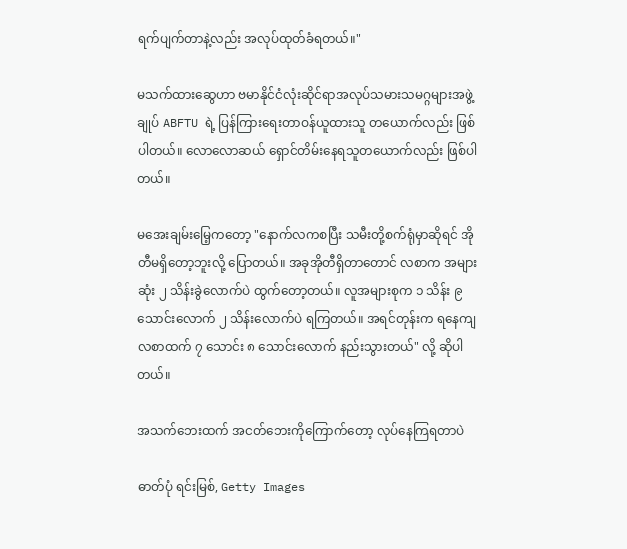ရက်ပျက်တာနဲ့လည်း အလုပ်ထုတ်ခံရတယ်။"

မသက်ထားဆွေဟာ ဗမာနိုင်ငံလုံးဆိုင်ရာအလုပ်သမားသမဂ္ဂများအဖွဲ့ချုပ် ABFTU ရဲ့ ပြန်ကြားရေးတာဝန်ယူထားသူ တယောက်လည်း ဖြစ်ပါတယ်။ လောလောဆယ် ရှောင်တိမ်းနေရသူတယောက်လည်း ဖြစ်ပါတယ်။

မအေးချမ်းမြေ့ကတော့ "နောက်လကစပြီး သမီးတို့စက်ရုံမှာဆိုရင် အိုတီမရှိတော့ဘူးလို့ ပြောတယ်။ အခုအိုတီရှိတာတောင် လစာက အများဆုံး ၂ သိန်းခွဲလောက်ပဲ ထွက်တော့တယ်။ လူအများစုက ၁ သိန်း ၉ သောင်းလောက် ၂ သိန်းလောက်ပဲ ရကြတယ်။ အရင်တုန်းက ရနေကျ လစာထက် ၇ သောင်း ၈ သောင်းလောက် နည်းသွားတယ်" လို့ ဆိုပါတယ်။

အသက်ဘေးထက် အငတ်ဘေးကိုကြောက်တော့ လုပ်နေကြရတာပဲ

ဓာတ်ပုံ ရင်းမြစ်, Getty Images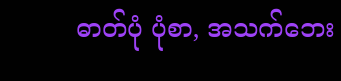ဓာတ်ပုံ ပုံစာ, အသက်ဘေး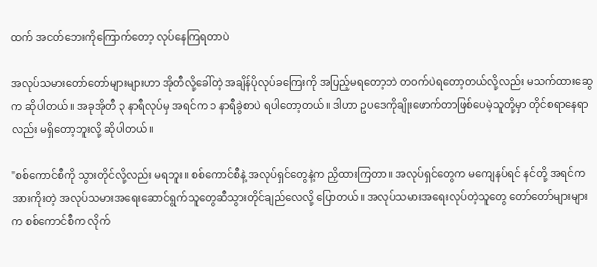ထက် အငတ်ဘေးကိုကြောက်တော့ လုပ်နေကြရတာပဲ

အလုပ်သမားတော်တော်များများဟာ အိုတီလို့ခေါ်တဲ့ အချိန်ပိုလုပ်ခကြေးကို အပြည့်မရတော့ဘဲ တဝက်ပဲရတော့တယ်လို့လည်း မသက်ထားဆွေက ဆိုပါတယ်။ အခုအိုတီ ၃ နာရီလုပ်မှ အရင်က ၁ နာရီခွဲစာပဲ ရပါတော့တယ်။ ဒါဟာ ဥပဒေကိုချိုးဖောက်တာဖြစ်ပေမဲ့သူတို့မှာ တိုင်စရာနေရာလည်း မရှိတော့ဘူးလို့ ဆိုပါတယ်။

"စစ်ကောင်စီကို သွားတိုင်လို့လည်း မရဘူး။ စစ်ကောင်စီနဲ့ အလုပ်ရှင်တွေနဲ့က ညှိထားကြတာ။ အလုပ်ရှင်တွေက မကျေနပ်ရင် နင်တို့ အရင်က အားကိုးတဲ့ အလုပ်သမားအရေးဆောင်ရွက်သူတွေဆီသွားတိုင်ချည်လေလို့ ပြောတယ်။ အလုပ်သမားအရေးလုပ်တဲ့သူတွေ တော်တော်များများက စစ်ကောင်စီက လိုက်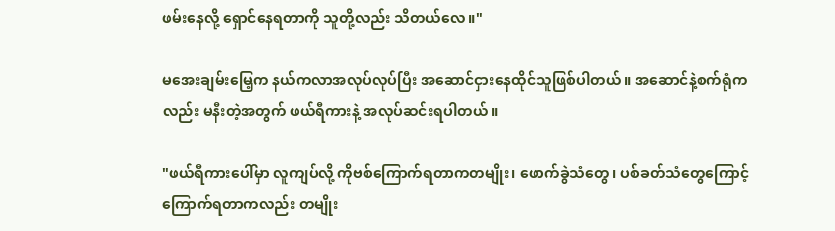ဖမ်းနေလို့ ရှောင်နေရတာကို သူတို့လည်း သိတယ်လေ။"

မအေးချမ်းမြေ့က နယ်ကလာအလုပ်လုပ်ပြီး အဆောင်ငှားနေထိုင်သူဖြစ်ပါတယ်။ အဆောင်နဲ့စက်ရုံကလည်း မနီးတဲ့အတွက် ဖယ်ရီကားနဲ့ အလုပ်ဆင်းရပါတယ်။

"ဖယ်ရီကားပေါ်မှာ လူကျပ်လို့ ကိုဗစ်ကြောက်ရတာကတမျိုး၊ ဖောက်ခွဲသံတွေ၊ ပစ်ခတ်သံတွေကြောင့် ကြောက်ရတာကလည်း တမျိုး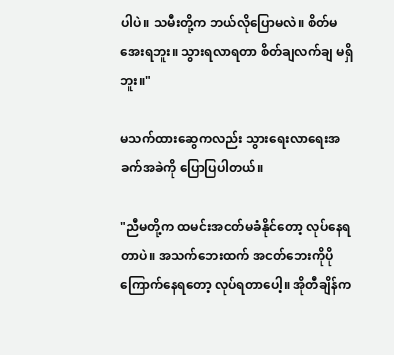ပါပဲ။ သမီးတို့က ဘယ်လိုပြောမလဲ။ စိတ်မအေးရဘူး။ သွားရလာရတာ စိတ်ချလက်ချ မရှိဘူး။"

မသက်ထားဆွေကလည်း သွားရေးလာရေးအခက်အခဲကို ပြောပြပါတယ်။

"ညီမတို့က ထမင်းအငတ်မခံနိုင်တော့ လုပ်နေရတာပဲ။ အသက်ဘေးထက် အငတ်ဘေးကိုပိုကြောက်နေရတော့ လုပ်ရတာပေါ့။ အိုတီချိန်က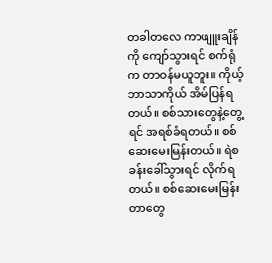တခါတလေ ကာဖျူးချိန်ကို ကျော်သွားရင် စက်ရုံက တာဝန်မယူဘူး။ ကိုယ့်ဘာသာကိုယ် အိမ်ပြန်ရတယ်။ စစ်သားတွေနဲ့တွေ့ရင် အရစ်ခံရတယ်။ စစ်ဆေးမေးမြန်းတယ်။ ရဲစခန်းခေါ်သွားရင် လိုက်ရတယ်။ စစ်ဆေးမေးမြန်းတာတွေ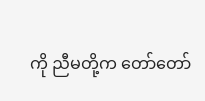ကို ညီမတို့က တော်တော်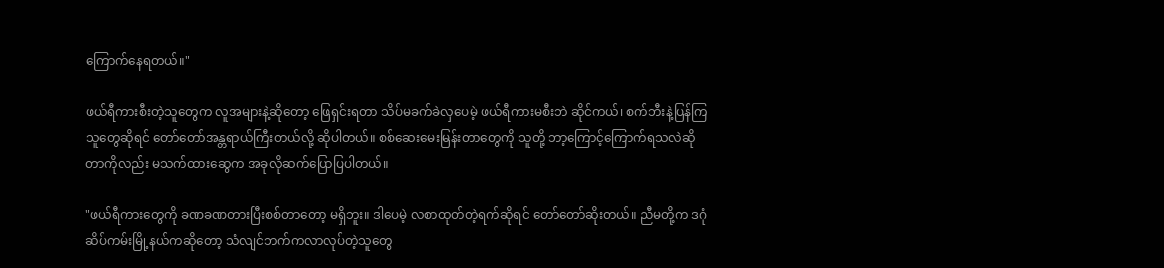ကြောက်နေရတယ်။"

ဖယ်ရီကားစီးတဲ့သူတွေက လူအများနဲ့ဆိုတော့ ဖြေရှင်းရတာ သိပ်မခက်ခဲလှပေမဲ့ ဖယ်ရီကားမစီးဘဲ ဆိုင်ကယ်၊ စက်ဘီးနဲ့ပြန်ကြသူတွေဆိုရင် တော်တော်အန္တရာယ်ကြီးတယ်လို့ ဆိုပါတယ်။ စစ်ဆေးမေးမြန်းတာတွေကို သူတို့ ဘာ့ကြောင့်ကြောက်ရသလဲဆိုတာကိုလည်း မသက်ထားဆွေက အခုလိုဆက်ပြောပြပါတယ်။

"ဖယ်ရီကားတွေကို ခဏခဏတားပြီးစစ်တာတော့ မရှိဘူး။ ဒါပေမဲ့ လစာထုတ်တဲ့ရက်ဆိုရင် တော်တော်ဆိုးတယ်။ ညီမတို့က ဒဂုံဆိပ်ကမ်းမြို့နယ်ကဆိုတော့ သံလျင်ဘက်ကလာလုပ်တဲ့သူတွေ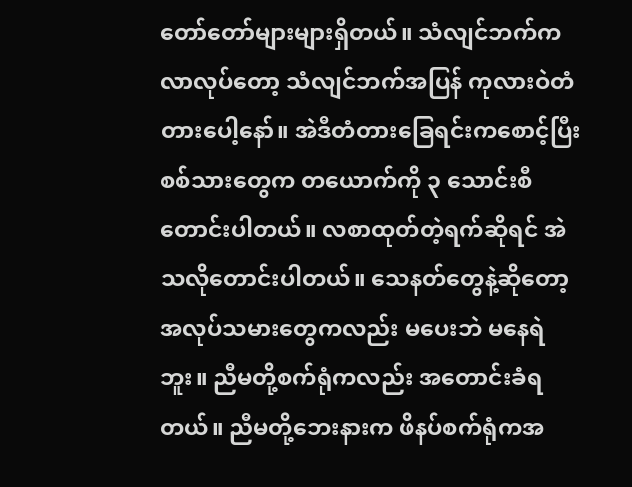တော်တော်များများရှိတယ်။ သံလျင်ဘက်ကလာလုပ်တော့ သံလျင်ဘက်အပြန် ကုလားဝဲတံတားပေါ့နော်။ အဲဒီတံတားခြေရင်းကစောင့်ပြီး စစ်သားတွေက တယောက်ကို ၃ သောင်းစီတောင်းပါတယ်။ လစာထုတ်တဲ့ရက်ဆိုရင် အဲသလိုတောင်းပါတယ်။ သေနတ်တွေနဲ့ဆိုတော့ အလုပ်သမားတွေကလည်း မပေးဘဲ မနေရဲဘူး။ ညီမတို့စက်ရုံကလည်း အတောင်းခံရတယ်။ ညီမတို့ဘေးနားက ဖိနပ်စက်ရုံကအ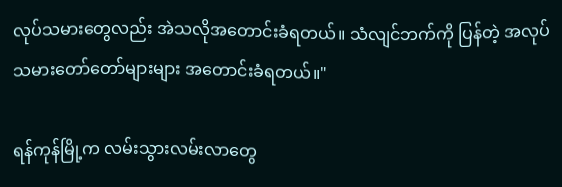လုပ်သမားတွေလည်း အဲသလိုအတောင်းခံရတယ်။ သံလျင်ဘက်ကို ပြန်တဲ့ အလုပ်သမားတော်တော်များများ အတောင်းခံရတယ်။"

ရန်ကုန်မြို့က လမ်းသွားလမ်းလာတွေ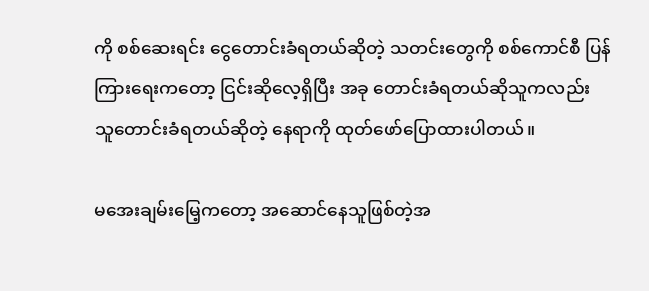ကို စစ်ဆေးရင်း ငွေတောင်းခံရတယ်ဆိုတဲ့ သတင်းတွေကို စစ်ကောင်စီ ပြန်ကြားရေးကတော့ ငြင်းဆိုလေ့ရှိပြီး အခု တောင်းခံရတယ်ဆိုသူကလည်း သူတောင်းခံရတယ်ဆိုတဲ့ နေရာကို ထုတ်ဖော်ပြောထားပါတယ်။

မအေးချမ်းမြေ့ကတော့ အဆောင်နေသူဖြစ်တဲ့အ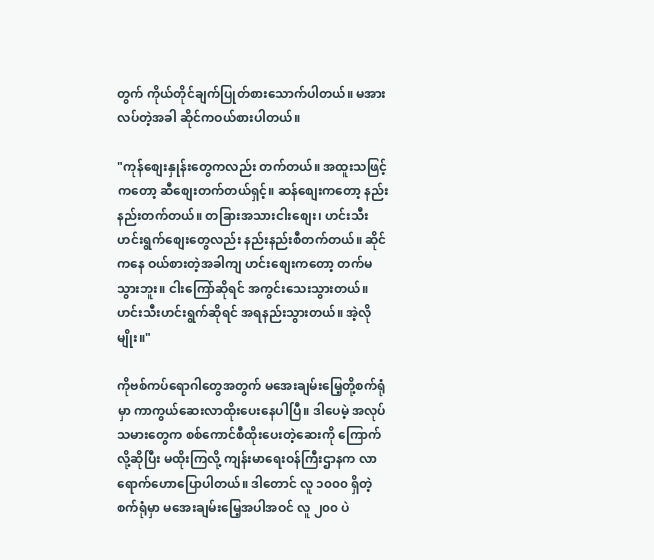တွက် ကိုယ်တိုင်ချက်ပြုတ်စားသောက်ပါတယ်။ မအားလပ်တဲ့အခါ ဆိုင်ကဝယ်စားပါတယ်။

"ကုန်စျေးနှုန်းတွေကလည်း တက်တယ်။ အထူးသဖြင့်ကတော့ ဆီစျေးတက်တယ်ရှင့်။ ဆန်စျေးကတော့ နည်းနည်းတက်တယ်။ တခြားအသားငါးစျေး၊ ဟင်းသီးဟင်းရွက်စျေးတွေလည်း နည်းနည်းစီတက်တယ်။ ဆိုင်ကနေ ဝယ်စားတဲ့အခါကျ ဟင်းစျေးကတော့ တက်မသွားဘူး။ ငါးကြော်ဆိုရင် အကွင်းသေးသွားတယ်။ ဟင်းသီးဟင်းရွက်ဆိုရင် အရနည်းသွားတယ်။ အဲ့လိုမျိုး။"

ကိုဗစ်ကပ်ရောဂါတွေအတွက် မအေးချမ်းမြေ့တို့စက်ရုံမှာ ကာကွယ်ဆေးလာထိုးပေးနေပါပြီ။ ဒါပေမဲ့ အလုပ်သမားတွေက စစ်ကောင်စီထိုးပေးတဲ့ဆေးကို ကြောက်လို့ဆိုပြီး မထိုးကြလို့ ကျန်းမာရေးဝန်ကြီးဌာနက လာရောက်ဟောပြောပါတယ်။ ဒါတောင် လူ ၁၀၀၀ ရှိတဲ့စက်ရုံမှာ မအေးချမ်းမြေ့အပါအဝင် လူ ၂၀၀ ပဲ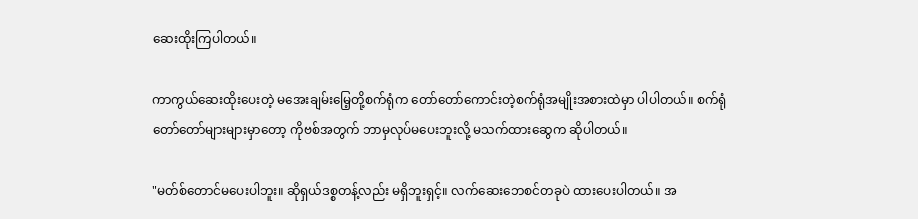ဆေးထိုးကြပါတယ်။

ကာကွယ်ဆေးထိုးပေးတဲ့ မအေးချမ်းမြေ့တို့စက်ရုံက တော်တော်ကောင်းတဲ့စက်ရုံအမျိုးအစားထဲမှာ ပါပါတယ်။ စက်ရုံတော်တော်များများမှာတော့ ကိုဗစ်အတွက် ဘာမှလုပ်မပေးဘူးလို့ မသက်ထားဆွေက ဆိုပါတယ်။

"မတ်စ်တောင်မပေးပါဘူး။ ဆိုရှယ်ဒစ္စတန့်လည်း မရှိဘူးရှင့်။ လက်ဆေးဘေစင်တခုပဲ ထားပေးပါတယ်။ အ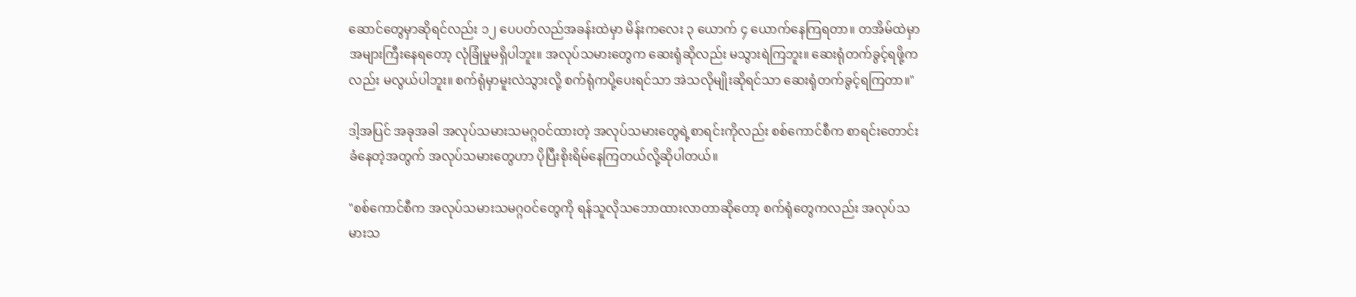ဆောင်တွေမှာဆိုရင်လည်း ၁၂ ပေပတ်လည်အခန်းထဲမှာ မိန်းကလေး ၃ ယောက် ၄ ယောက်နေကြရတာ။ တအိမ်ထဲမှာ အများကြီးနေရတော့ လုံခြုံမှုမရှိပါဘူး။ အလုပ်သမားတွေက ဆေးရုံဆိုလည်း မသွားရဲကြဘူး။ ဆေးရုံတက်ခွင့်ရဖို့ကလည်း မလွယ်ပါဘူး။ စက်ရုံမှာမူးလဲသွားလို့ စက်ရုံကပို့ပေးရင်သာ အဲသလိုမျိုးဆိုရင်သာ ဆေးရုံတက်ခွင့်ရကြတာ။"

ဒါ့အပြင် အခုအခါ အလုပ်သမားသမဂ္ဂဝင်ထားတဲ့ အလုပ်သမားတွေရဲ့စာရင်းကိုလည်း စစ်ကောင်စီက စာရင်းတောင်းခံနေတဲ့အတွက် အလုပ်သမားတွေဟာ ပိုပြီးစိုးရိမ်နေကြတယ်လို့ဆိုပါတယ်။

"စစ်ကောင်စီက အလုပ်သမားသမဂ္ဂဝင်တွေကို ရန်သူလိုသဘောထားလာတာဆိုတော့ စက်ရုံတွေကလည်း အလုပ်သမားသ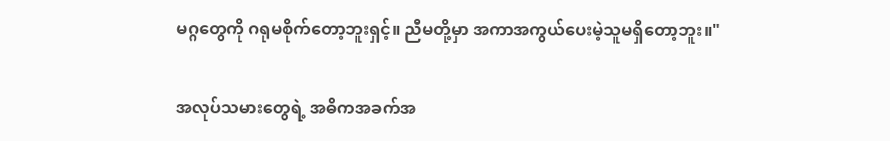မဂ္ဂတွေကို ဂရုမစိုက်တော့ဘူးရှင့်။ ညီမတို့မှာ အကာအကွယ်ပေးမဲ့သူမရှိတော့ဘူး။"

အလုပ်သမားတွေရဲ့ အဓိကအခက်အ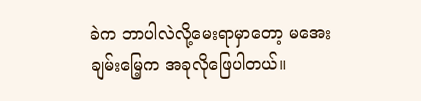ခဲက ဘာပါလဲလို့မေးရာမှာတော့ မအေးချမ်းမြေ့က အခုလိုဖြေပါတယ်။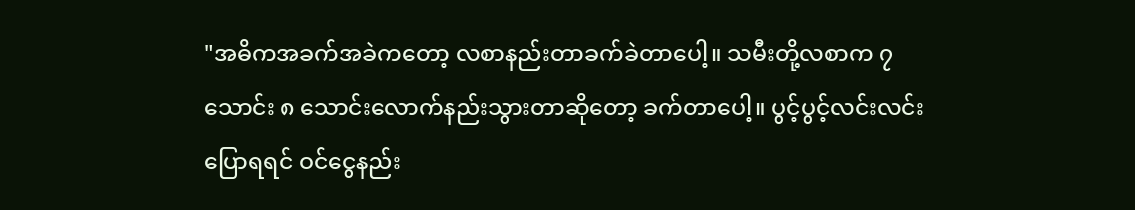"အဓိကအခက်အခဲကတော့ လစာနည်းတာခက်ခဲတာပေါ့။ သမီးတို့လစာက ၇ သောင်း ၈ သောင်းလောက်နည်းသွားတာဆိုတော့ ခက်တာပေါ့။ ပွင့်ပွင့်လင်းလင်းပြောရရင် ဝင်ငွေနည်း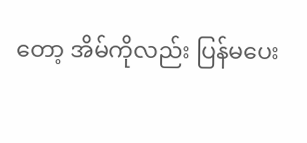တော့ အိမ်ကိုလည်း ပြန်မပေး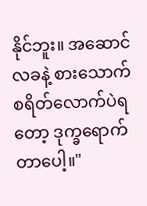နိုင်ဘူး။ အဆောင်လခနဲ့ စားသောက်စရိတ်လောက်ပဲရတော့ ဒုက္ခရောက်တာပေါ့။"